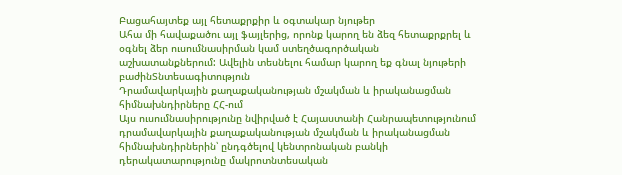Բացահայտեք այլ հետաքրքիր և օգտակար նյութեր
Ահա մի հավաքածու այլ ֆայլերից, որոնք կարող են ձեզ հետաքրքրել և օգնել ձեր ուսումնասիրման կամ ստեղծագործական աշխատանքներում: Ավելին տեսնելու համար կարող եք գնալ նյութերի բաժինՏնտեսագիտություն
Դրամավարկային քաղաքականության մշակման և իրականացման հիմնախնդիրները ՀՀ-ում
Այս ուսումնասիրությունը նվիրված է Հայաստանի Հանրապետությունում դրամավարկային քաղաքականության մշակման և իրականացման հիմնախնդիրներին՝ ընդգծելով կենտրոնական բանկի դերակատարությունը մակրոտնտեսական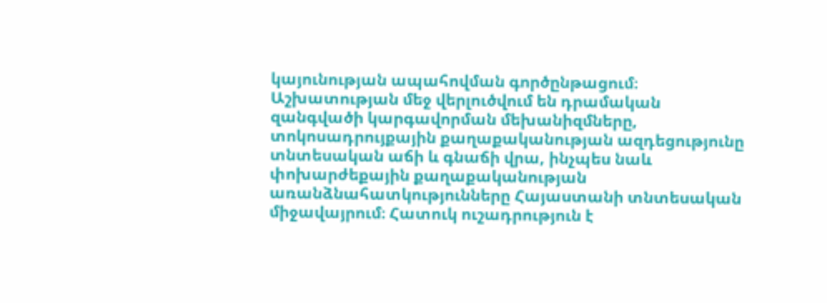կայունության ապահովման գործընթացում։ Աշխատության մեջ վերլուծվում են դրամական զանգվածի կարգավորման մեխանիզմները, տոկոսադրույքային քաղաքականության ազդեցությունը տնտեսական աճի և գնաճի վրա, ինչպես նաև փոխարժեքային քաղաքականության առանձնահատկությունները Հայաստանի տնտեսական միջավայրում։ Հատուկ ուշադրություն է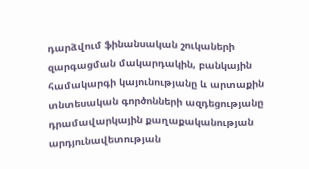դարձվում ֆինանսական շուկաների զարգացման մակարդակին, բանկային համակարգի կայունությանը և արտաքին տնտեսական գործոնների ազդեցությանը դրամավարկային քաղաքականության արդյունավետության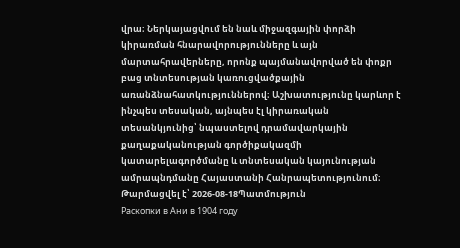վրա։ Ներկայացվում են նաև միջազգային փորձի կիրառման հնարավորությունները և այն մարտահրավերները, որոնք պայմանավորված են փոքր բաց տնտեսության կառուցվածքային առանձնահատկություններով։ Աշխատությունը կարևոր է ինչպես տեսական, այնպես էլ կիրառական տեսանկյունից՝ նպաստելով դրամավարկային քաղաքականության գործիքակազմի կատարելագործմանը և տնտեսական կայունության ամրապնդմանը Հայաստանի Հանրապետությունում։
Թարմացվել է՝ 2026-08-18Պատմություն
Раскопки в Ани в 1904 году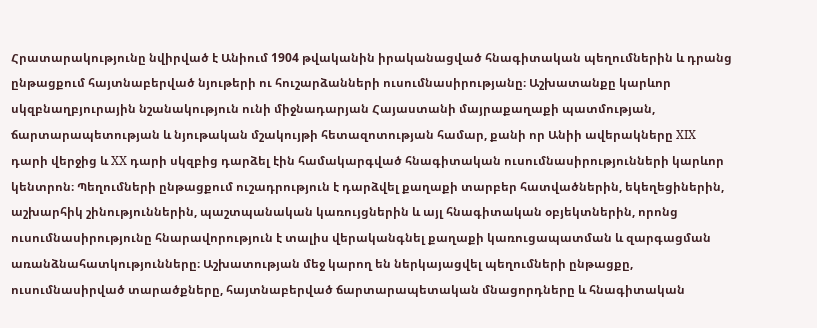Հրատարակությունը նվիրված է Անիում 1904 թվականին իրականացված հնագիտական պեղումներին և դրանց ընթացքում հայտնաբերված նյութերի ու հուշարձանների ուսումնասիրությանը։ Աշխատանքը կարևոր սկզբնաղբյուրային նշանակություն ունի միջնադարյան Հայաստանի մայրաքաղաքի պատմության, ճարտարապետության և նյութական մշակույթի հետազոտության համար, քանի որ Անիի ավերակները XIX դարի վերջից և XX դարի սկզբից դարձել էին համակարգված հնագիտական ուսումնասիրությունների կարևոր կենտրոն։ Պեղումների ընթացքում ուշադրություն է դարձվել քաղաքի տարբեր հատվածներին, եկեղեցիներին, աշխարհիկ շինություններին, պաշտպանական կառույցներին և այլ հնագիտական օբյեկտներին, որոնց ուսումնասիրությունը հնարավորություն է տալիս վերականգնել քաղաքի կառուցապատման և զարգացման առանձնահատկությունները։ Աշխատության մեջ կարող են ներկայացվել պեղումների ընթացքը, ուսումնասիրված տարածքները, հայտնաբերված ճարտարապետական մնացորդները և հնագիտական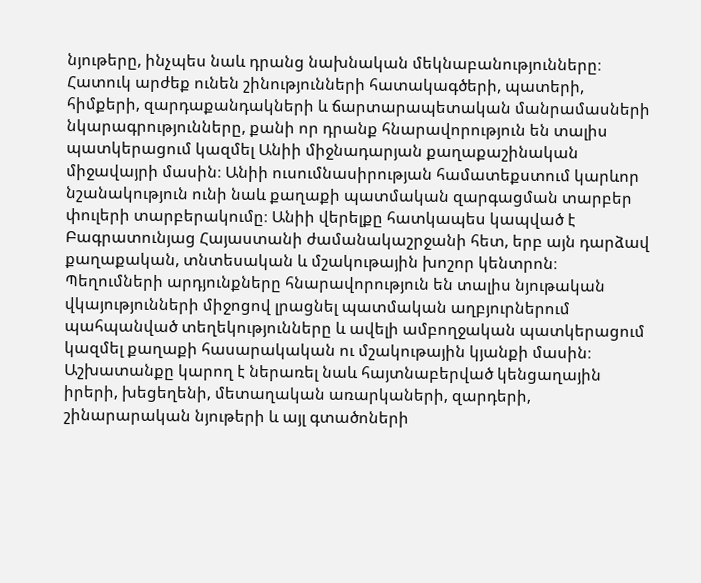նյութերը, ինչպես նաև դրանց նախնական մեկնաբանությունները։ Հատուկ արժեք ունեն շինությունների հատակագծերի, պատերի, հիմքերի, զարդաքանդակների և ճարտարապետական մանրամասների նկարագրությունները, քանի որ դրանք հնարավորություն են տալիս պատկերացում կազմել Անիի միջնադարյան քաղաքաշինական միջավայրի մասին։ Անիի ուսումնասիրության համատեքստում կարևոր նշանակություն ունի նաև քաղաքի պատմական զարգացման տարբեր փուլերի տարբերակումը։ Անիի վերելքը հատկապես կապված է Բագրատունյաց Հայաստանի ժամանակաշրջանի հետ, երբ այն դարձավ քաղաքական, տնտեսական և մշակութային խոշոր կենտրոն։ Պեղումների արդյունքները հնարավորություն են տալիս նյութական վկայությունների միջոցով լրացնել պատմական աղբյուրներում պահպանված տեղեկությունները և ավելի ամբողջական պատկերացում կազմել քաղաքի հասարակական ու մշակութային կյանքի մասին։ Աշխատանքը կարող է ներառել նաև հայտնաբերված կենցաղային իրերի, խեցեղենի, մետաղական առարկաների, զարդերի, շինարարական նյութերի և այլ գտածոների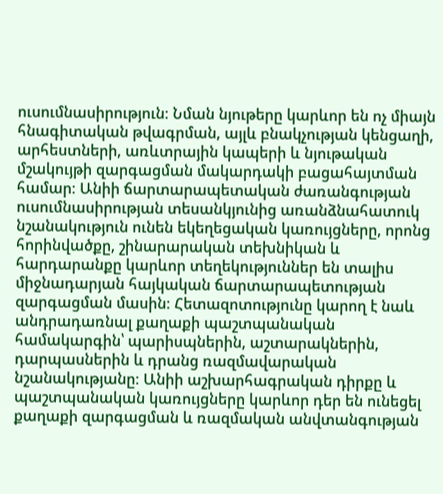ուսումնասիրություն։ Նման նյութերը կարևոր են ոչ միայն հնագիտական թվագրման, այլև բնակչության կենցաղի, արհեստների, առևտրային կապերի և նյութական մշակույթի զարգացման մակարդակի բացահայտման համար։ Անիի ճարտարապետական ժառանգության ուսումնասիրության տեսանկյունից առանձնահատուկ նշանակություն ունեն եկեղեցական կառույցները, որոնց հորինվածքը, շինարարական տեխնիկան և հարդարանքը կարևոր տեղեկություններ են տալիս միջնադարյան հայկական ճարտարապետության զարգացման մասին։ Հետազոտությունը կարող է նաև անդրադառնալ քաղաքի պաշտպանական համակարգին՝ պարիսպներին, աշտարակներին, դարպասներին և դրանց ռազմավարական նշանակությանը։ Անիի աշխարհագրական դիրքը և պաշտպանական կառույցները կարևոր դեր են ունեցել քաղաքի զարգացման և ռազմական անվտանգության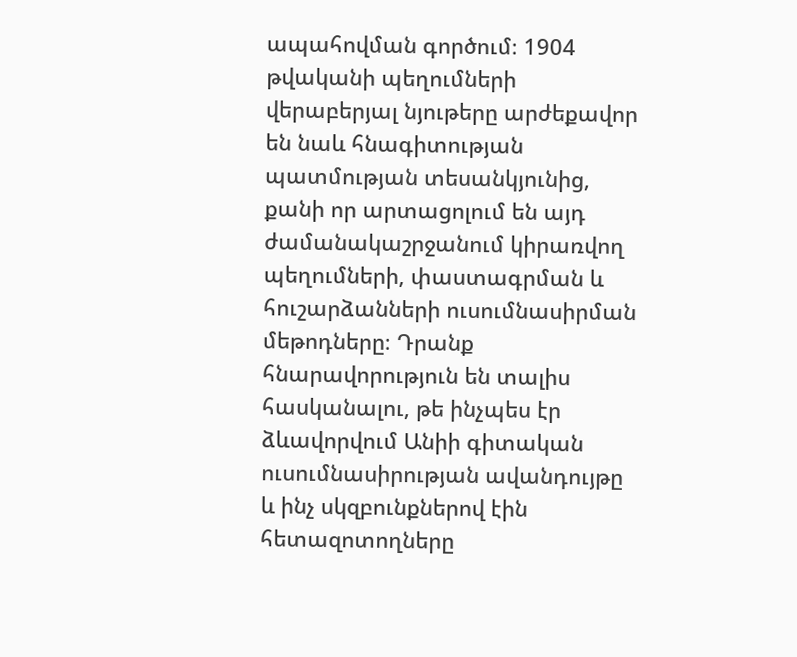ապահովման գործում։ 1904 թվականի պեղումների վերաբերյալ նյութերը արժեքավոր են նաև հնագիտության պատմության տեսանկյունից, քանի որ արտացոլում են այդ ժամանակաշրջանում կիրառվող պեղումների, փաստագրման և հուշարձանների ուսումնասիրման մեթոդները։ Դրանք հնարավորություն են տալիս հասկանալու, թե ինչպես էր ձևավորվում Անիի գիտական ուսումնասիրության ավանդույթը և ինչ սկզբունքներով էին հետազոտողները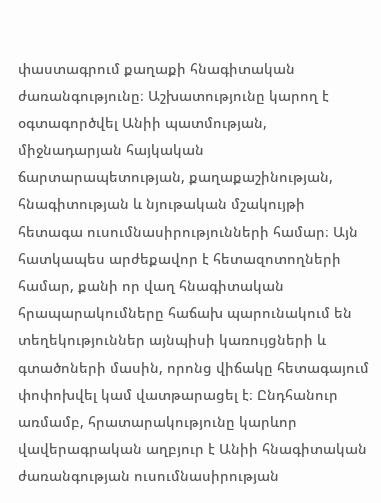փաստագրում քաղաքի հնագիտական ժառանգությունը։ Աշխատությունը կարող է օգտագործվել Անիի պատմության, միջնադարյան հայկական ճարտարապետության, քաղաքաշինության, հնագիտության և նյութական մշակույթի հետագա ուսումնասիրությունների համար։ Այն հատկապես արժեքավոր է հետազոտողների համար, քանի որ վաղ հնագիտական հրապարակումները հաճախ պարունակում են տեղեկություններ այնպիսի կառույցների և գտածոների մասին, որոնց վիճակը հետագայում փոփոխվել կամ վատթարացել է։ Ընդհանուր առմամբ, հրատարակությունը կարևոր վավերագրական աղբյուր է Անիի հնագիտական ժառանգության ուսումնասիրության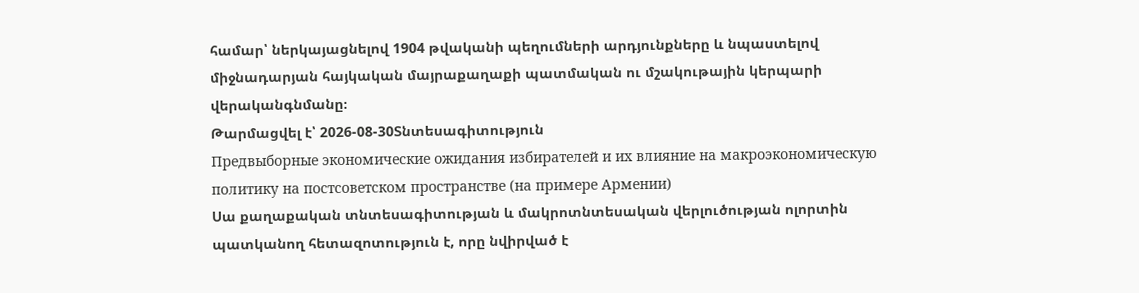համար՝ ներկայացնելով 1904 թվականի պեղումների արդյունքները և նպաստելով միջնադարյան հայկական մայրաքաղաքի պատմական ու մշակութային կերպարի վերականգնմանը։
Թարմացվել է՝ 2026-08-30Տնտեսագիտություն
Предвыборные экономические ожидания избирателей и их влияние на макроэкономическую политику на постсоветском пространстве (на примере Армении)
Սա քաղաքական տնտեսագիտության և մակրոտնտեսական վերլուծության ոլորտին պատկանող հետազոտություն է, որը նվիրված է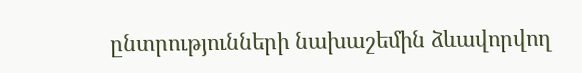ընտրությունների նախաշեմին ձևավորվող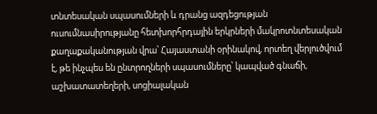տնտեսական սպասումների և դրանց ազդեցության ուսումնասիրությանը հետխորհրդային երկրների մակրոտնտեսական քաղաքականության վրա՝ Հայաստանի օրինակով, որտեղ վերլուծվում է, թե ինչպես են ընտրողների սպասումները՝ կապված գնաճի, աշխատատեղերի, սոցիալական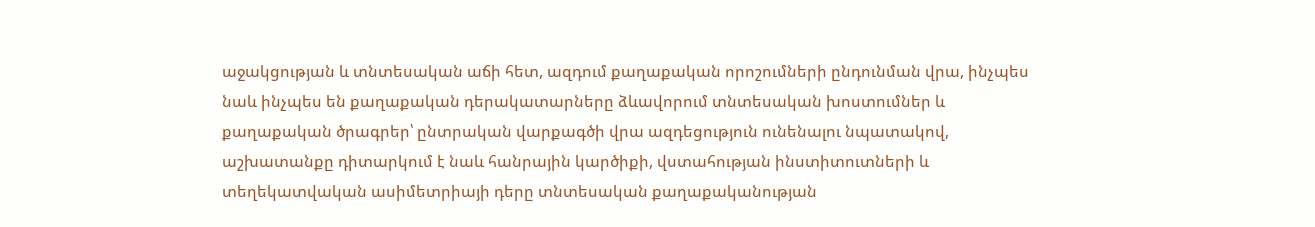աջակցության և տնտեսական աճի հետ, ազդում քաղաքական որոշումների ընդունման վրա, ինչպես նաև ինչպես են քաղաքական դերակատարները ձևավորում տնտեսական խոստումներ և քաղաքական ծրագրեր՝ ընտրական վարքագծի վրա ազդեցություն ունենալու նպատակով, աշխատանքը դիտարկում է նաև հանրային կարծիքի, վստահության ինստիտուտների և տեղեկատվական ասիմետրիայի դերը տնտեսական քաղաքականության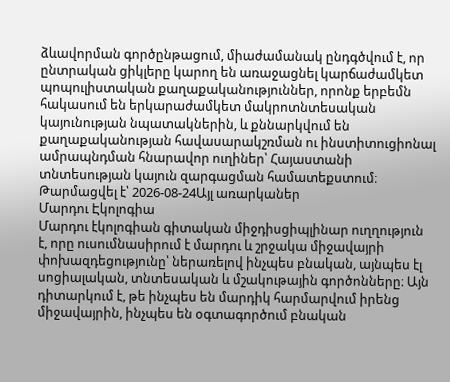ձևավորման գործընթացում, միաժամանակ ընդգծվում է, որ ընտրական ցիկլերը կարող են առաջացնել կարճաժամկետ պոպուլիստական քաղաքականություններ, որոնք երբեմն հակասում են երկարաժամկետ մակրոտնտեսական կայունության նպատակներին, և քննարկվում են քաղաքականության հավասարակշռման ու ինստիտուցիոնալ ամրապնդման հնարավոր ուղիներ՝ Հայաստանի տնտեսության կայուն զարգացման համատեքստում։
Թարմացվել է՝ 2026-08-24Այլ առարկաներ
Մարդու Էկոլոգիա
Մարդու էկոլոգիան գիտական միջդիսցիպլինար ուղղություն է, որը ուսումնասիրում է մարդու և շրջակա միջավայրի փոխազդեցությունը՝ ներառելով ինչպես բնական, այնպես էլ սոցիալական, տնտեսական և մշակութային գործոնները։ Այն դիտարկում է, թե ինչպես են մարդիկ հարմարվում իրենց միջավայրին, ինչպես են օգտագործում բնական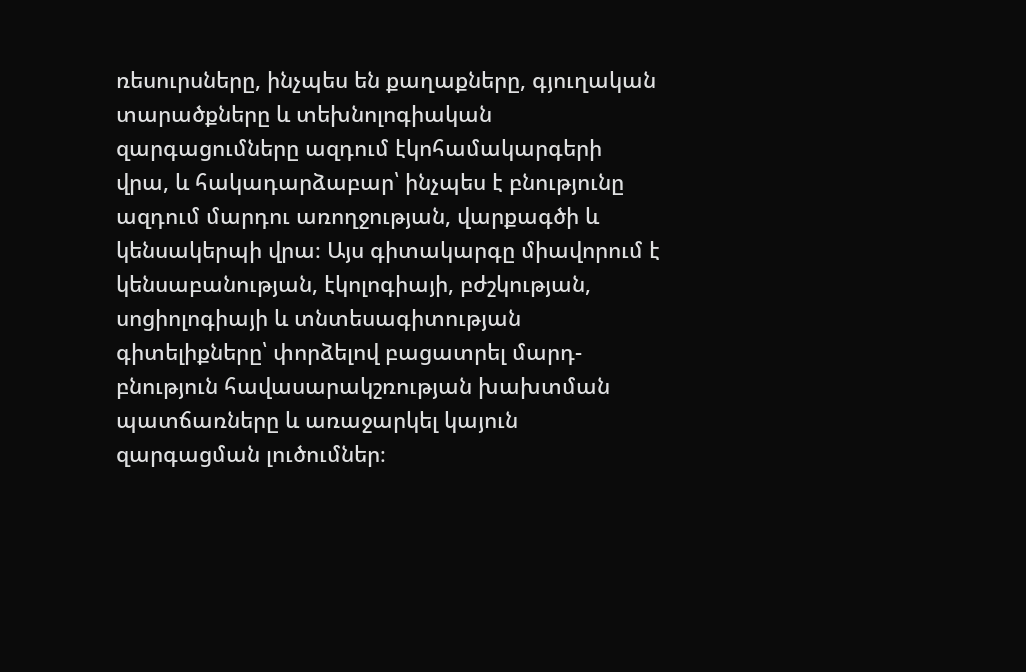ռեսուրսները, ինչպես են քաղաքները, գյուղական տարածքները և տեխնոլոգիական զարգացումները ազդում էկոհամակարգերի վրա, և հակադարձաբար՝ ինչպես է բնությունը ազդում մարդու առողջության, վարքագծի և կենսակերպի վրա։ Այս գիտակարգը միավորում է կենսաբանության, էկոլոգիայի, բժշկության, սոցիոլոգիայի և տնտեսագիտության գիտելիքները՝ փորձելով բացատրել մարդ-բնություն հավասարակշռության խախտման պատճառները և առաջարկել կայուն զարգացման լուծումներ։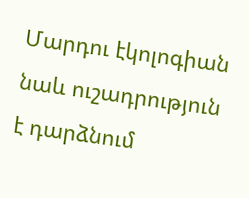Մարդու էկոլոգիան նաև ուշադրություն է դարձնում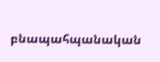բնապահպանական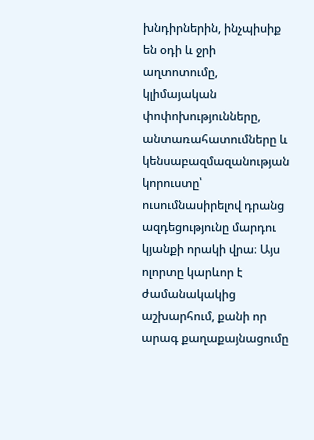խնդիրներին, ինչպիսիք են օդի և ջրի աղտոտումը, կլիմայական փոփոխությունները, անտառահատումները և կենսաբազմազանության կորուստը՝ ուսումնասիրելով դրանց ազդեցությունը մարդու կյանքի որակի վրա։ Այս ոլորտը կարևոր է ժամանակակից աշխարհում, քանի որ արագ քաղաքայնացումը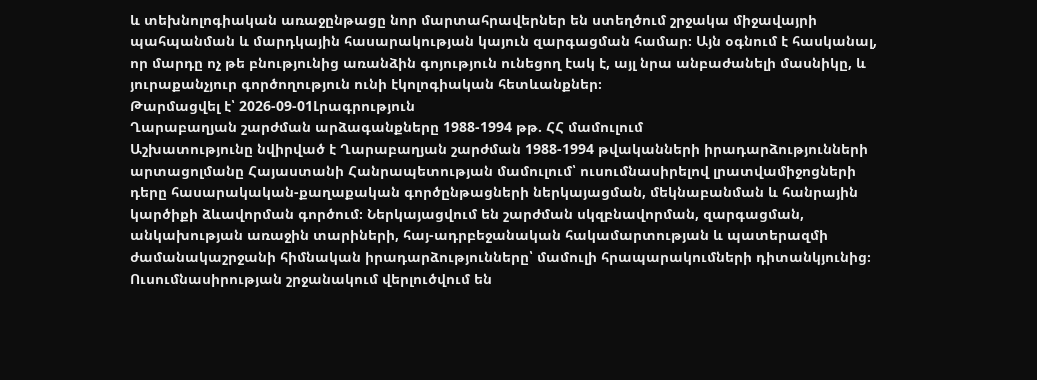և տեխնոլոգիական առաջընթացը նոր մարտահրավերներ են ստեղծում շրջակա միջավայրի պահպանման և մարդկային հասարակության կայուն զարգացման համար։ Այն օգնում է հասկանալ, որ մարդը ոչ թե բնությունից առանձին գոյություն ունեցող էակ է, այլ նրա անբաժանելի մասնիկը, և յուրաքանչյուր գործողություն ունի էկոլոգիական հետևանքներ։
Թարմացվել է՝ 2026-09-01Լրագրություն
Ղարաբաղյան շարժման արձագանքները 1988-1994 թթ. ՀՀ մամուլում
Աշխատությունը նվիրված է Ղարաբաղյան շարժման 1988-1994 թվականների իրադարձությունների արտացոլմանը Հայաստանի Հանրապետության մամուլում՝ ուսումնասիրելով լրատվամիջոցների դերը հասարակական-քաղաքական գործընթացների ներկայացման, մեկնաբանման և հանրային կարծիքի ձևավորման գործում։ Ներկայացվում են շարժման սկզբնավորման, զարգացման, անկախության առաջին տարիների, հայ-ադրբեջանական հակամարտության և պատերազմի ժամանակաշրջանի հիմնական իրադարձությունները՝ մամուլի հրապարակումների դիտանկյունից։ Ուսումնասիրության շրջանակում վերլուծվում են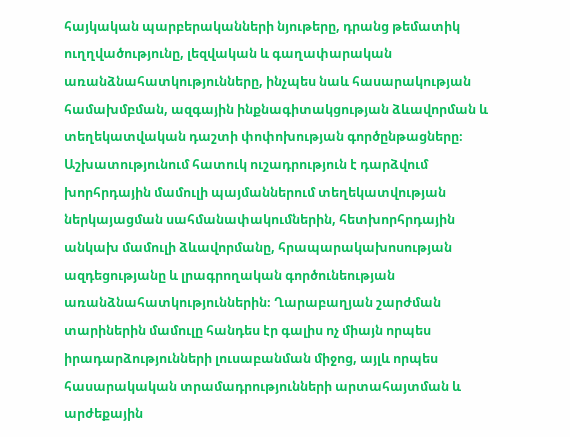հայկական պարբերականների նյութերը, դրանց թեմատիկ ուղղվածությունը, լեզվական և գաղափարական առանձնահատկությունները, ինչպես նաև հասարակության համախմբման, ազգային ինքնագիտակցության ձևավորման և տեղեկատվական դաշտի փոփոխության գործընթացները։ Աշխատությունում հատուկ ուշադրություն է դարձվում խորհրդային մամուլի պայմաններում տեղեկատվության ներկայացման սահմանափակումներին, հետխորհրդային անկախ մամուլի ձևավորմանը, հրապարակախոսության ազդեցությանը և լրագրողական գործունեության առանձնահատկություններին։ Ղարաբաղյան շարժման տարիներին մամուլը հանդես էր գալիս ոչ միայն որպես իրադարձությունների լուսաբանման միջոց, այլև որպես հասարակական տրամադրությունների արտահայտման և արժեքային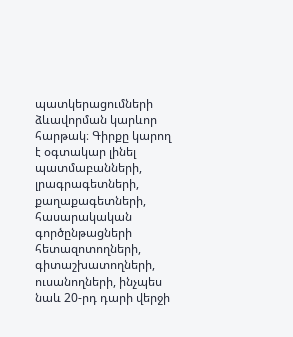պատկերացումների ձևավորման կարևոր հարթակ։ Գիրքը կարող է օգտակար լինել պատմաբանների, լրագրագետների, քաղաքագետների, հասարակական գործընթացների հետազոտողների, գիտաշխատողների, ուսանողների, ինչպես նաև 20-րդ դարի վերջի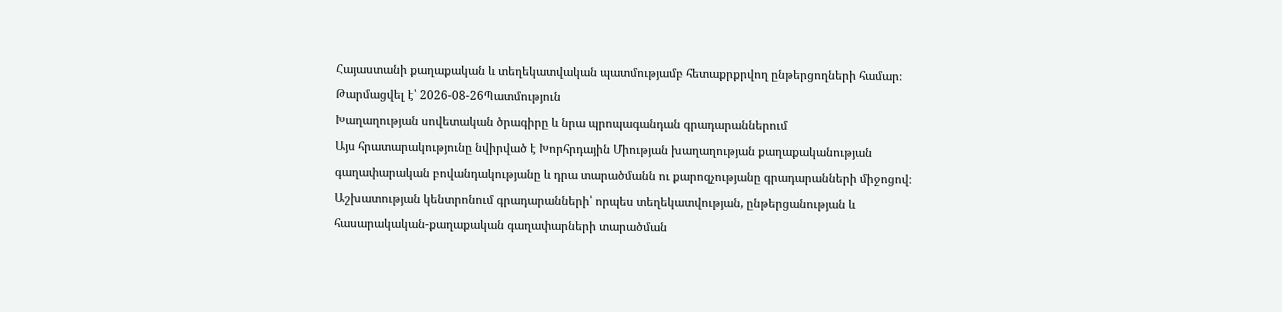Հայաստանի քաղաքական և տեղեկատվական պատմությամբ հետաքրքրվող ընթերցողների համար։
Թարմացվել է՝ 2026-08-26Պատմություն
Խաղաղության սովետական ծրագիրը և նրա պրոպագանդան գրադարաններում
Այս հրատարակությունը նվիրված է Խորհրդային Միության խաղաղության քաղաքականության գաղափարական բովանդակությանը և դրա տարածմանն ու քարոզչությանը գրադարանների միջոցով։ Աշխատության կենտրոնում գրադարանների՝ որպես տեղեկատվության, ընթերցանության և հասարակական-քաղաքական գաղափարների տարածման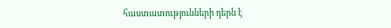հաստատությունների դերն է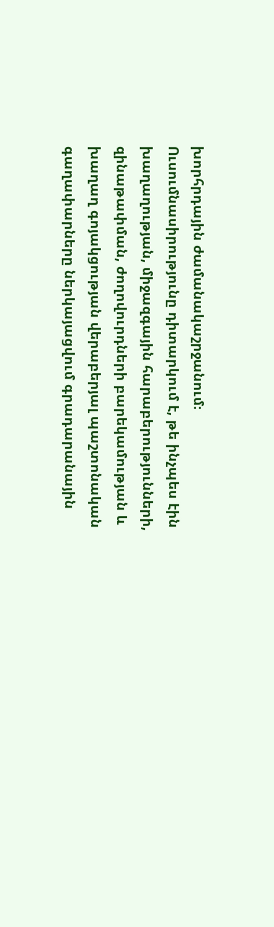խորհրդային ժամանակաշրջանում։ Ուսումնասիրությունը դիտարկում է, թե ինչպես էին խաղաղության, միջազգային հարաբերությունների, զինաթափման, ժողովուրդների բարեկամության և խաղաղ գոյակցության վերաբերյալ պաշտոնական գաղափարները ներկայացվում գրադարանային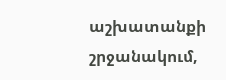աշխատանքի շրջանակում,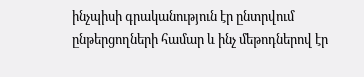ինչպիսի գրականություն էր ընտրվում ընթերցողների համար և ինչ մեթոդներով էր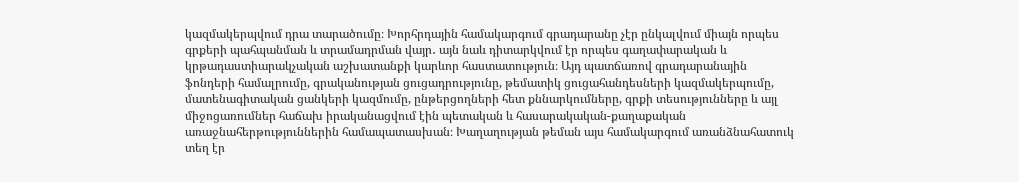կազմակերպվում դրա տարածումը։ Խորհրդային համակարգում գրադարանը չէր ընկալվում միայն որպես գրքերի պահպանման և տրամադրման վայր․ այն նաև դիտարկվում էր որպես գաղափարական և կրթադաստիարակչական աշխատանքի կարևոր հաստատություն։ Այդ պատճառով գրադարանային ֆոնդերի համալրումը, գրականության ցուցադրությունը, թեմատիկ ցուցահանդեսների կազմակերպումը, մատենագիտական ցանկերի կազմումը, ընթերցողների հետ քննարկումները, գրքի տեսությունները և այլ միջոցառումներ հաճախ իրականացվում էին պետական և հասարակական-քաղաքական առաջնահերթություններին համապատասխան։ Խաղաղության թեման այս համակարգում առանձնահատուկ տեղ էր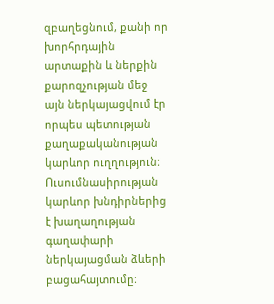զբաղեցնում, քանի որ խորհրդային արտաքին և ներքին քարոզչության մեջ այն ներկայացվում էր որպես պետության քաղաքականության կարևոր ուղղություն։ Ուսումնասիրության կարևոր խնդիրներից է խաղաղության գաղափարի ներկայացման ձևերի բացահայտումը։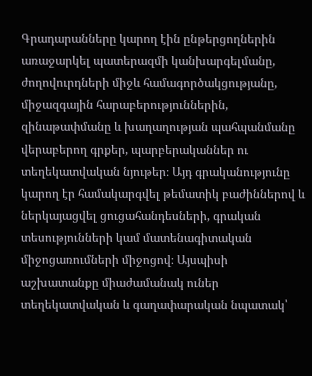Գրադարանները կարող էին ընթերցողներին առաջարկել պատերազմի կանխարգելմանը, ժողովուրդների միջև համագործակցությանը, միջազգային հարաբերություններին, զինաթափմանը և խաղաղության պահպանմանը վերաբերող գրքեր, պարբերականներ ու տեղեկատվական նյութեր։ Այդ գրականությունը կարող էր համակարգվել թեմատիկ բաժիններով և ներկայացվել ցուցահանդեսների, գրական տեսությունների կամ մատենագիտական միջոցառումների միջոցով։ Այսպիսի աշխատանքը միաժամանակ ուներ տեղեկատվական և գաղափարական նպատակ՝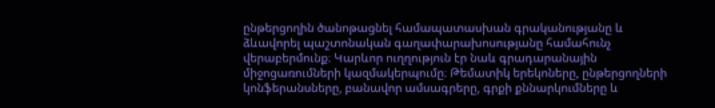ընթերցողին ծանոթացնել համապատասխան գրականությանը և ձևավորել պաշտոնական գաղափարախոսությանը համահունչ վերաբերմունք։ Կարևոր ուղղություն էր նաև գրադարանային միջոցառումների կազմակերպումը։ Թեմատիկ երեկոները, ընթերցողների կոնֆերանսները, բանավոր ամսագրերը, գրքի քննարկումները և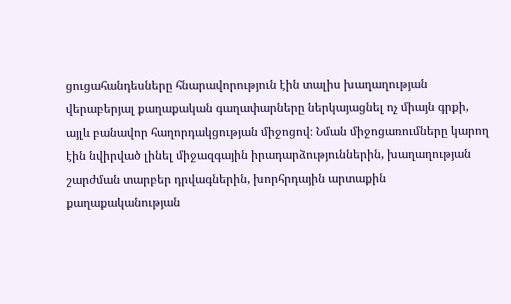ցուցահանդեսները հնարավորություն էին տալիս խաղաղության վերաբերյալ քաղաքական գաղափարները ներկայացնել ոչ միայն գրքի, այլև բանավոր հաղորդակցության միջոցով։ Նման միջոցառումները կարող էին նվիրված լինել միջազգային իրադարձություններին, խաղաղության շարժման տարբեր դրվագներին, խորհրդային արտաքին քաղաքականության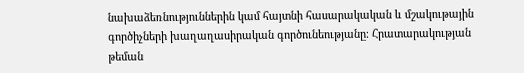նախաձեռնություններին կամ հայտնի հասարակական և մշակութային գործիչների խաղաղասիրական գործունեությանը։ Հրատարակության թեման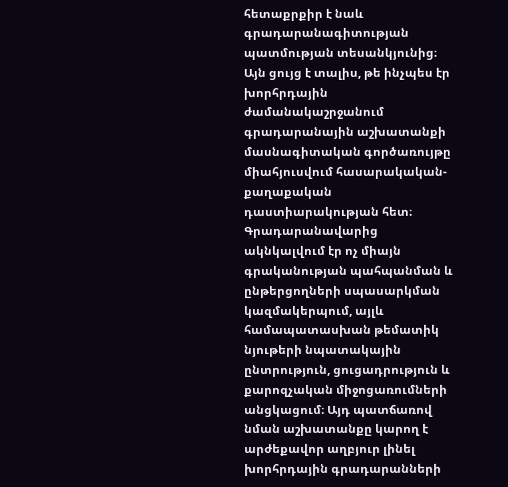հետաքրքիր է նաև գրադարանագիտության պատմության տեսանկյունից։ Այն ցույց է տալիս, թե ինչպես էր խորհրդային ժամանակաշրջանում գրադարանային աշխատանքի մասնագիտական գործառույթը միահյուսվում հասարակական-քաղաքական դաստիարակության հետ։ Գրադարանավարից ակնկալվում էր ոչ միայն գրականության պահպանման և ընթերցողների սպասարկման կազմակերպում, այլև համապատասխան թեմատիկ նյութերի նպատակային ընտրություն, ցուցադրություն և քարոզչական միջոցառումների անցկացում։ Այդ պատճառով նման աշխատանքը կարող է արժեքավոր աղբյուր լինել խորհրդային գրադարանների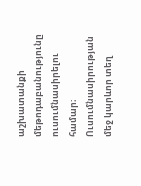աշխատանքի մեթոդաբանությունը ուսումնասիրելու համար։ Ուսումնասիրության մեջ կարևոր տեղ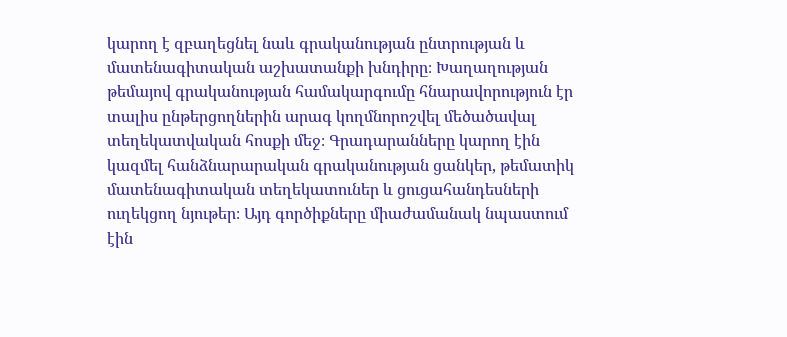կարող է զբաղեցնել նաև գրականության ընտրության և մատենագիտական աշխատանքի խնդիրը։ Խաղաղության թեմայով գրականության համակարգումը հնարավորություն էր տալիս ընթերցողներին արագ կողմնորոշվել մեծածավալ տեղեկատվական հոսքի մեջ։ Գրադարանները կարող էին կազմել հանձնարարական գրականության ցանկեր, թեմատիկ մատենագիտական տեղեկատուներ և ցուցահանդեսների ուղեկցող նյութեր։ Այդ գործիքները միաժամանակ նպաստում էին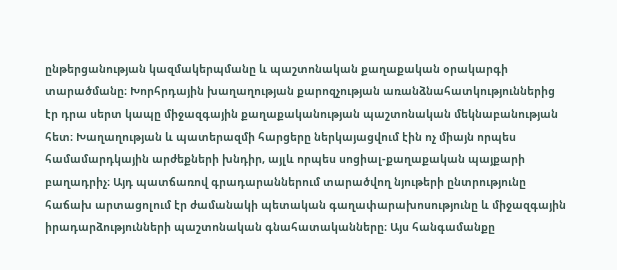ընթերցանության կազմակերպմանը և պաշտոնական քաղաքական օրակարգի տարածմանը։ Խորհրդային խաղաղության քարոզչության առանձնահատկություններից էր դրա սերտ կապը միջազգային քաղաքականության պաշտոնական մեկնաբանության հետ։ Խաղաղության և պատերազմի հարցերը ներկայացվում էին ոչ միայն որպես համամարդկային արժեքների խնդիր, այլև որպես սոցիալ-քաղաքական պայքարի բաղադրիչ։ Այդ պատճառով գրադարաններում տարածվող նյութերի ընտրությունը հաճախ արտացոլում էր ժամանակի պետական գաղափարախոսությունը և միջազգային իրադարձությունների պաշտոնական գնահատականները։ Այս հանգամանքը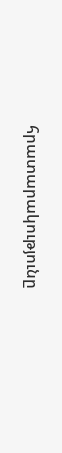հրատարակությունը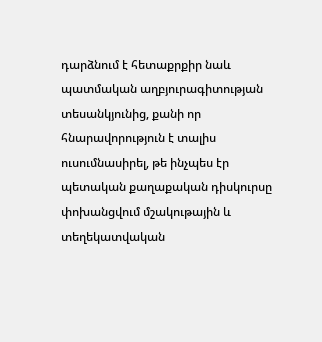դարձնում է հետաքրքիր նաև պատմական աղբյուրագիտության տեսանկյունից, քանի որ հնարավորություն է տալիս ուսումնասիրել, թե ինչպես էր պետական քաղաքական դիսկուրսը փոխանցվում մշակութային և տեղեկատվական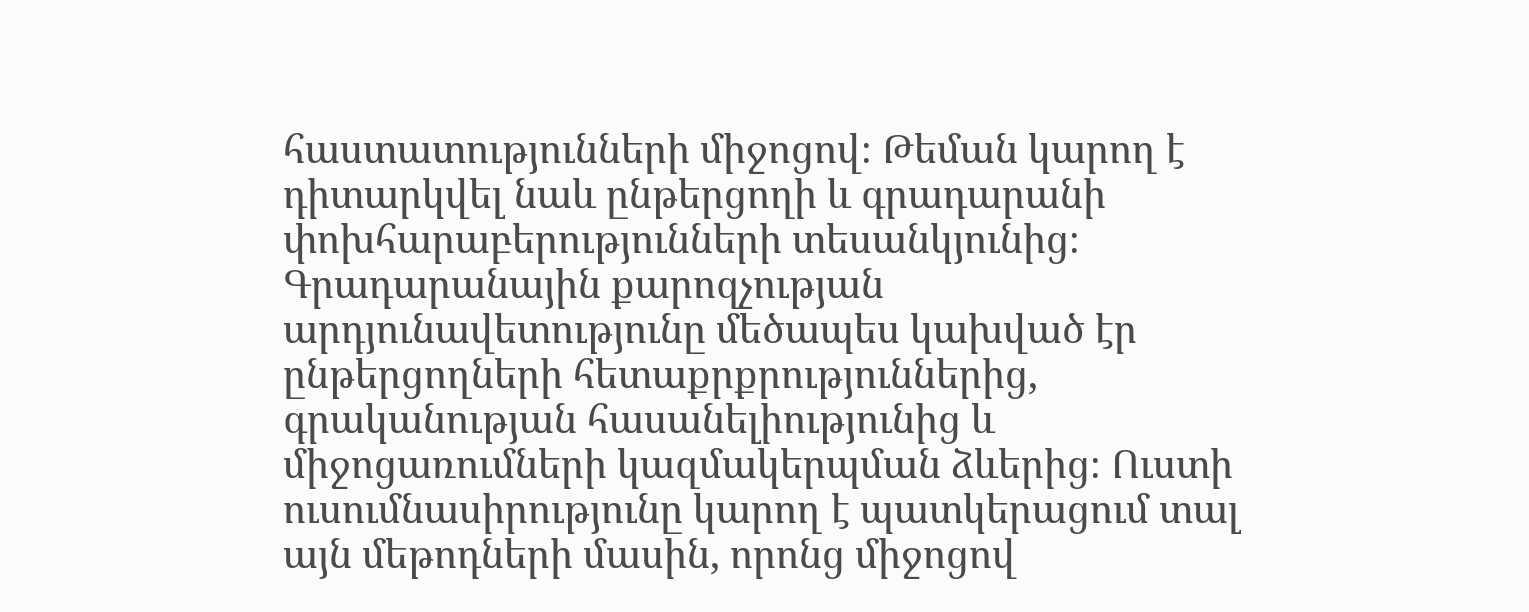հաստատությունների միջոցով։ Թեման կարող է դիտարկվել նաև ընթերցողի և գրադարանի փոխհարաբերությունների տեսանկյունից։ Գրադարանային քարոզչության արդյունավետությունը մեծապես կախված էր ընթերցողների հետաքրքրություններից, գրականության հասանելիությունից և միջոցառումների կազմակերպման ձևերից։ Ուստի ուսումնասիրությունը կարող է պատկերացում տալ այն մեթոդների մասին, որոնց միջոցով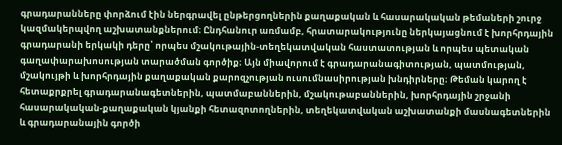գրադարանները փորձում էին ներգրավել ընթերցողներին քաղաքական և հասարակական թեմաների շուրջ կազմակերպվող աշխատանքներում։ Ընդհանուր առմամբ, հրատարակությունը ներկայացնում է խորհրդային գրադարանի երկակի դերը՝ որպես մշակութային-տեղեկատվական հաստատության և որպես պետական գաղափարախոսության տարածման գործիք։ Այն միավորում է գրադարանագիտության, պատմության, մշակույթի և խորհրդային քաղաքական քարոզչության ուսումնասիրության խնդիրները։ Թեման կարող է հետաքրքրել գրադարանագետներին, պատմաբաններին, մշակութաբաններին, խորհրդային շրջանի հասարակական-քաղաքական կյանքի հետազոտողներին, տեղեկատվական աշխատանքի մասնագետներին և գրադարանային գործի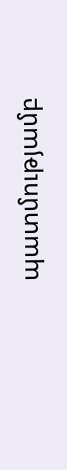պատմությամբ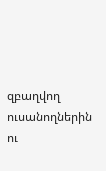զբաղվող ուսանողներին ու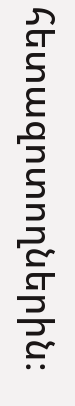հետազոտողներին։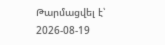Թարմացվել է՝ 2026-08-19